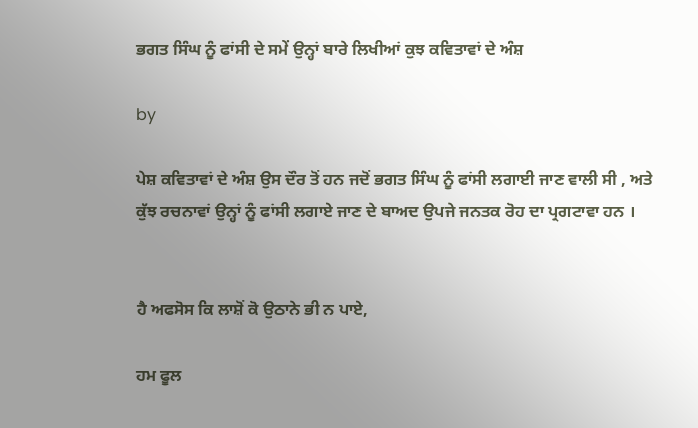ਭਗਤ ਸਿੰਘ ਨੂੰ ਫਾਂਸੀ ਦੇ ਸਮੇਂ ਉਨ੍ਹਾਂ ਬਾਰੇ ਲਿਖੀਆਂ ਕੁਝ ਕਵਿਤਾਵਾਂ ਦੇ ਅੰਸ਼

by

ਪੇਸ਼ ਕਵਿਤਾਵਾਂ ਦੇ ਅੰਸ਼ ਉਸ ਦੌਰ ਤੋਂ ਹਨ ਜਦੋਂ ਭਗਤ ਸਿੰਘ ਨੂੰ ਫਾਂਸੀ ਲਗਾਈ ਜਾਣ ਵਾਲੀ ਸੀ , ਅਤੇ ਕੁੱਝ ਰਚਨਾਵਾਂ ਉਨ੍ਹਾਂ ਨੂੰ ਫਾਂਸੀ ਲਗਾਏ ਜਾਣ ਦੇ ਬਾਅਦ ਉਪਜੇ ਜਨਤਕ ਰੋਹ ਦਾ ਪ੍ਰਗਟਾਵਾ ਹਨ ।


ਹੈ ਅਫਸੋਸ ਕਿ ਲਾਸ਼ੋਂ ਕੋ ਉਠਾਨੇ ਭੀ ਨ ਪਾਏ,

ਹਮ ਫੂਲ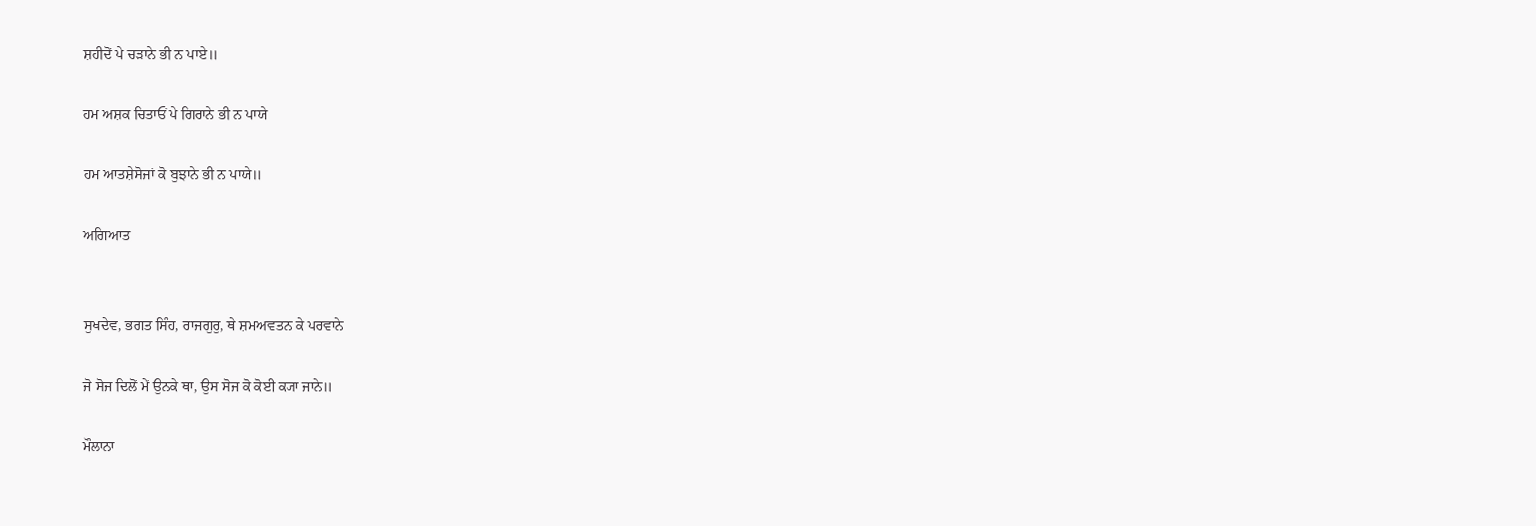ਸ਼ਹੀਦੋਂ ਪੇ ਚੜਾਨੇ ਭੀ ਨ ਪਾਏ॥

ਹਮ ਅਸ਼ਕ ਚਿਤਾਓਂ ਪੇ ਗਿਰਾਨੇ ਭੀ ਨ ਪਾਯੇ

ਹਮ ਆਤਸ਼ੇਸੋਜਾਂ ਕੋ ਬੁਝਾਨੇ ਭੀ ਨ ਪਾਯੇ॥

ਅਗਿਆਤ


ਸੁਖਦੇਵ, ਭਗਤ ਸਿੰਹ, ਰਾਜਗੁਰੁ, ਥੇ ਸ਼ਮਅਵਤਨ ਕੇ ਪਰਵਾਨੇ

ਜੋ ਸੋਜ ਦਿਲੋਂ ਮੇਂ ਉਨਕੇ ਥਾ, ਉਸ ਸੋਜ ਕੋ ਕੋਈ ਕ੍ਯਾ ਜਾਨੇ॥

ਮੌਲਾਨਾ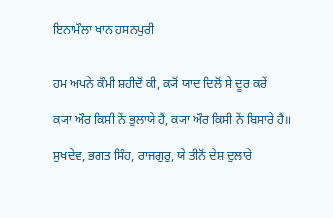ਇਨਾਮੌਲਾ ਖਾਨ ਹਸਨਪੁਰੀ


ਹਮ ਅਪਨੇ ਕੌਮੀ ਸ਼ਹੀਦੋਂ ਕੀ, ਕ੍ਯੋਂ ਯਾਦ ਦਿਲੋਂ ਸੇ ਦੂਰ ਕਰੇਂ

ਕ੍ਯਾ ਔਰ ਕਿਸੀ ਨੇਂ ਭੁਲਾਯੇ ਹੈਂ, ਕ੍ਯਾ ਔਰ ਕਿਸੀ ਨੇਂ ਬਿਸਾਰੇ ਹੈਂ॥

ਸੁਖਦੇਵ, ਭਗਤ ਸਿੰਹ, ਰਾਜਗੁਰੁ, ਯੇ ਤੀਨੋਂ ਦੇਸ਼ ਦੁਲਾਰੇ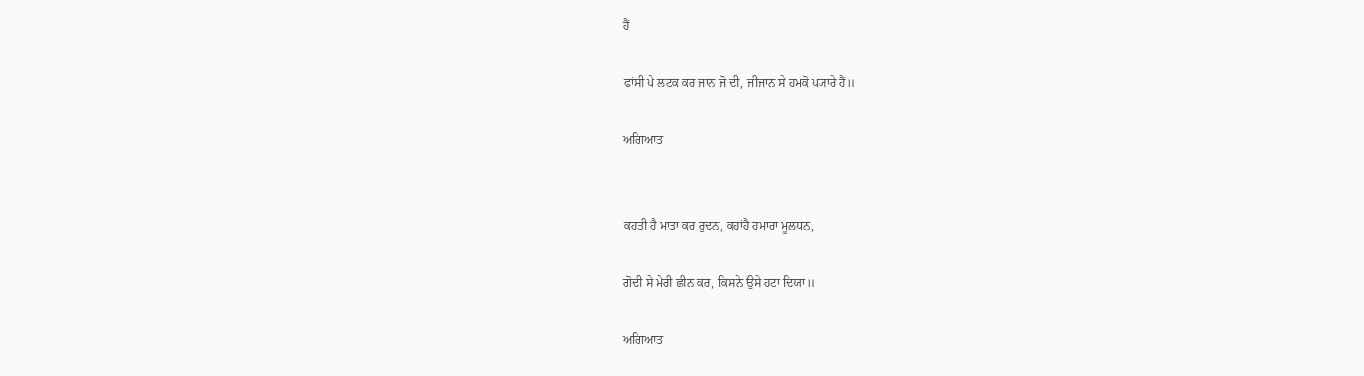ਹੈਂ

ਫਾਂਸੀ ਪੇ ਲਟਕ ਕਰ ਜਾਨ ਜੋ ਦੀ, ਜੀਜਾਨ ਸੇ ਹਮਕੋ ਪ੍ਯਾਰੇ ਹੈਂ॥

ਅਗਿਆਤ


ਕਹਤੀ ਹੈ ਮਾਤਾ ਕਰ ਰੁਦਨ, ਕਹਾਂਹੈ ਹਮਾਰਾ ਮੂਲਧਨ,

ਗੋਦੀ ਸੇ ਮੇਰੀ ਛੀਨ ਕਰ, ਕਿਸਨੇ ਉਸੇ ਹਟਾ ਦਿਯਾ॥

ਅਗਿਆਤ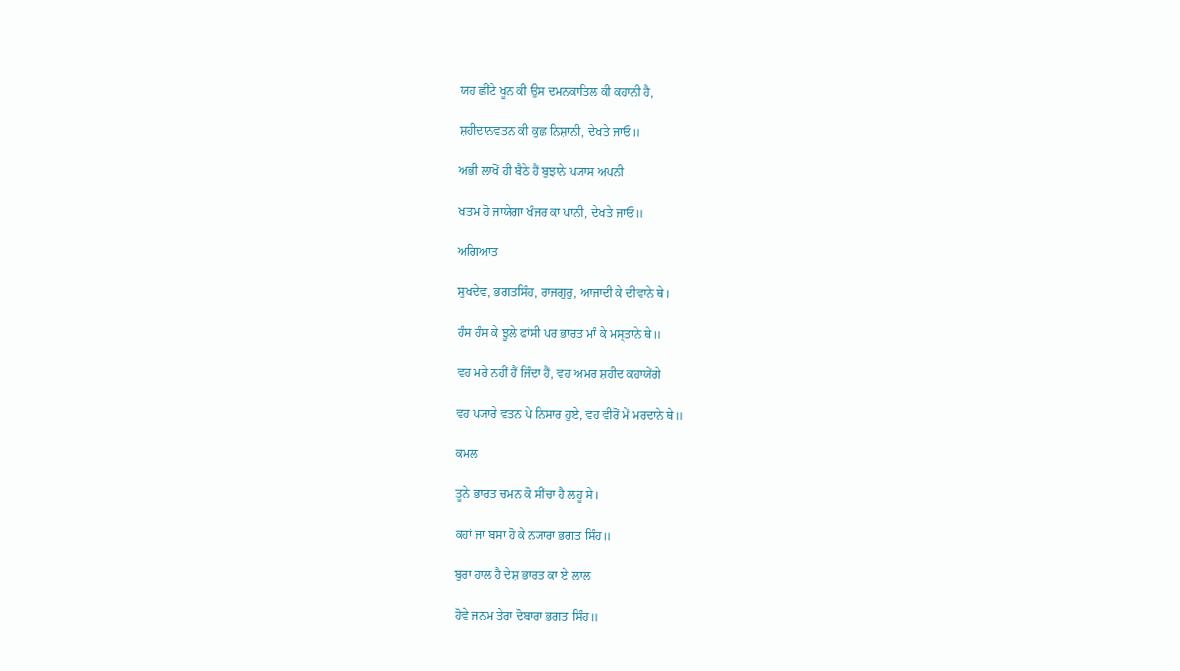ਯਹ ਛੀਂਟੇ ਖੂਨ ਕੀ ਉਸ ਦਮਨਕਾਤਿਲ ਕੀ ਕਹਾਨੀ ਹੈ,

ਸ਼ਹੀਦਾਨਵਤਨ ਕੀ ਕੁਛ ਨਿਸ਼ਾਨੀ, ਦੇਖਤੇ ਜਾਓ॥

ਅਭੀ ਲਾਖੋਂ ਹੀ ਬੈਠੇ ਹੈਂ ਬੁਝਾਨੇ ਪ੍ਯਾਸ ਅਪਨੀ

ਖਤਮ ਹੋ ਜਾਯੇਗਾ ਖੰਜਰ ਕਾ ਪਾਨੀ, ਦੇਖਤੇ ਜਾਓ॥

ਅਗਿਆਤ

ਸੁਖਦੇਵ, ਭਗਤਸਿੰਹ, ਰਾਜਗੁਰੁ, ਆਜਾਦੀ ਕੇ ਦੀਵਾਨੇ ਥੇ।

ਹੰਸ ਹੰਸ ਕੇ ਝੂਲੇ ਫਾਂਸੀ ਪਰ ਭਾਰਤ ਮਾੰ ਕੇ ਮਸ੍ਤਾਨੇ ਥੇ॥

ਵਹ ਮਰੇ ਨਹੀਂ ਹੈਂ ਜਿੰਦਾ ਹੈਂ, ਵਹ ਅਮਰ ਸ਼ਹੀਦ ਕਹਾਯੇਂਗੇ

ਵਹ ਪ੍ਯਾਰੇ ਵਤਨ ਪੇ ਨਿਸਾਰ ਹੁਏ, ਵਹ ਵੀਰੋਂ ਮੇਂ ਮਰਦਾਨੇ ਥੇ॥

ਕਮਲ

ਤੂਨੇ ਭਾਰਤ ਚਮਨ ਕੋ ਸੀਂਚਾ ਹੈ ਲਹੂ ਸੇ।

ਕਹਾਂ ਜਾ ਬਸਾ ਹੋ ਕੇ ਨ੍ਯਾਰਾ ਭਗਤ ਸਿੰਹ॥

ਬੁਰਾ ਹਾਲ ਹੈ ਦੇਸ਼ ਭਾਰਤ ਕਾ ਏ ਲਾਲ

ਹੋਵੇ ਜਨਮ ਤੇਰਾ ਦੋਬਾਰਾ ਭਗਤ ਸਿੰਹ॥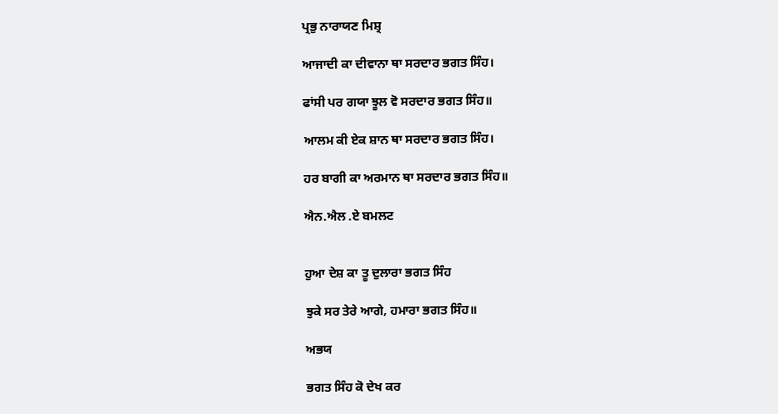ਪ੍ਰਭੁ ਨਾਰਾਯਣ ਮਿਸ਼੍ਰ

ਆਜਾਦੀ ਕਾ ਦੀਵਾਨਾ ਥਾ ਸਰਦਾਰ ਭਗਤ ਸਿੰਹ।

ਫਾਂਸੀ ਪਰ ਗਯਾ ਝੂਲ ਵੋ ਸਰਦਾਰ ਭਗਤ ਸਿੰਹ॥

ਆਲਮ ਕੀ ਏਕ ਸ਼ਾਨ ਥਾ ਸਰਦਾਰ ਭਗਤ ਸਿੰਹ।

ਹਰ ਬਾਗੀ ਕਾ ਅਰਮਾਨ ਥਾ ਸਰਦਾਰ ਭਗਤ ਸਿੰਹ॥

ਐਨ.ਐਲ .ਏ ਬਮਲਟ


ਹੁਆ ਦੇਸ਼ ਕਾ ਤੂ ਦੁਲਾਰਾ ਭਗਤ ਸਿੰਹ

ਝੁਕੇ ਸਰ ਤੇਰੇ ਆਗੇ, ਹਮਾਰਾ ਭਗਤ ਸਿੰਹ॥

ਅਭਯ

ਭਗਤ ਸਿੰਹ ਕੋ ਦੇਖ ਕਰ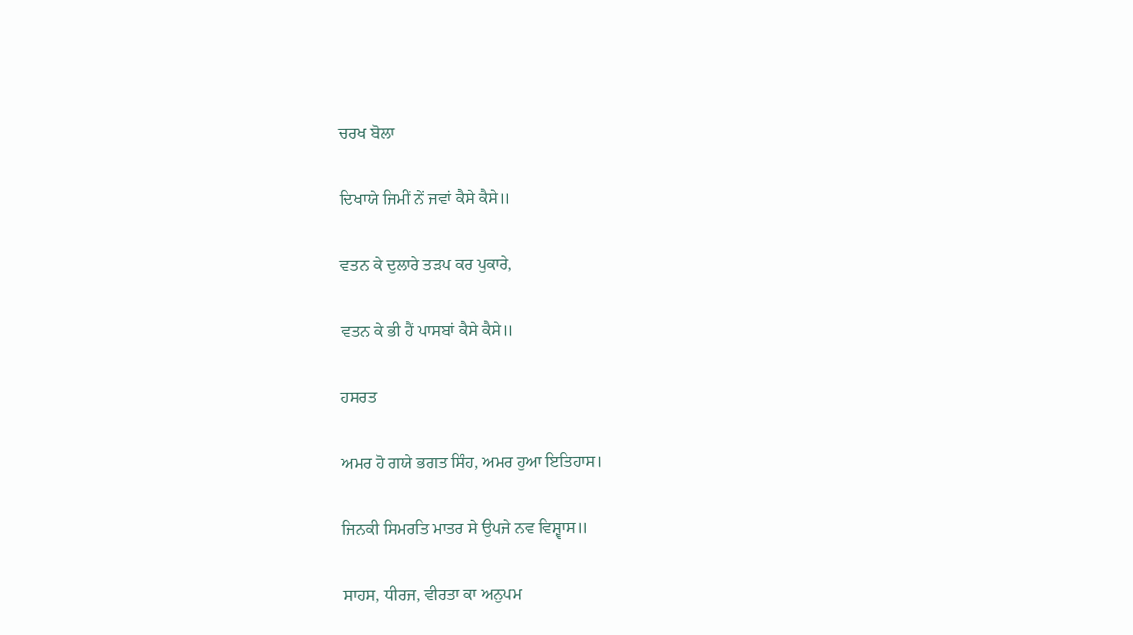ਚਰਖ ਬੋਲਾ

ਦਿਖਾਯੇ ਜਿਮੀਂ ਨੇਂ ਜਵਾਂ ਕੈਸੇ ਕੈਸੇ॥

ਵਤਨ ਕੇ ਦੁਲਾਰੇ ਤੜਪ ਕਰ ਪੁਕਾਰੇ,

ਵਤਨ ਕੇ ਭੀ ਹੈਂ ਪਾਸਬਾਂ ਕੈਸੇ ਕੈਸੇ॥

ਹਸਰਤ

ਅਮਰ ਹੋ ਗਯੇ ਭਗਤ ਸਿੰਹ, ਅਮਰ ਹੁਆ ਇਤਿਹਾਸ।

ਜਿਨਕੀ ਸਿਮਰਤਿ ਮਾਤਰ ਸੇ ਉਪਜੇ ਨਵ ਵਿਸ਼੍ਵਾਸ॥

ਸਾਹਸ, ਧੀਰਜ, ਵੀਰਤਾ ਕਾ ਅਨੁਪਮ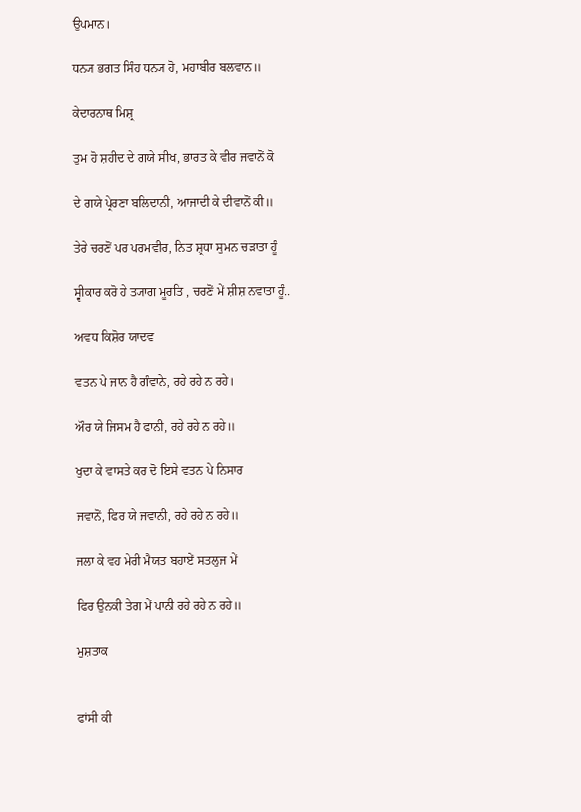ਉਪਮਾਨ।

ਧਨ੍ਯ ਭਗਤ ਸਿੰਹ ਧਨ੍ਯ ਹੋ, ਮਹਾਬੀਰ ਬਲਵਾਨ॥

ਕੇਦਾਰਨਾਥ ਮਿਸ਼੍ਰ

ਤੁਮ ਹੋ ਸ਼ਹੀਦ ਦੇ ਗਯੇ ਸੀਖ, ਭਾਰਤ ਕੇ ਵੀਰ ਜਵਾਨੋਂ ਕੋ

ਦੇ ਗਯੇ ਪ੍ਰੇਰਣਾ ਬਲਿਦਾਨੀ, ਆਜਾਦੀ ਕੇ ਦੀਵਾਨੋਂ ਕੀ॥

ਤੇਰੇ ਚਰਣੋਂ ਪਰ ਪਰਮਵੀਰ, ਨਿਤ ਸ਼੍ਰਧਾ ਸੁਮਨ ਚੜਾਤਾ ਹੂੰ

ਸ੍ਵੀਕਾਰ ਕਰੋ ਹੇ ਤ੍ਯਾਗ ਮੂਰਤਿ , ਚਰਣੋਂ ਮੇਂ ਸ਼ੀਸ਼ ਨਵਾਤਾ ਹੂੰ..

ਅਵਧ ਕਿਸ਼ੋਰ ਯਾਦਵ

ਵਤਨ ਪੇ ਜਾਨ ਹੈ ਗੰਵਾਨੇ, ਰਹੇ ਰਹੇ ਨ ਰਹੇ।

ਔਰ ਯੇ ਜਿਸਮ ਹੈ ਫਾਨੀ, ਰਹੇ ਰਹੇ ਨ ਰਹੇ॥

ਖੁਦਾ ਕੇ ਵਾਸਤੇ ਕਰ ਦੋ ਇਸੇ ਵਤਨ ਪੇ ਨਿਸਾਰ

ਜਵਾਨੋਂ, ਫਿਰ ਯੇ ਜਵਾਨੀ, ਰਹੇ ਰਹੇ ਨ ਰਹੇ॥

ਜਲਾ ਕੇ ਵਹ ਮੇਰੀ ਮੈਯਤ ਬਹਾਏਂ ਸਤਲੁਜ ਮੇਂ

ਫਿਰ ਉਨਕੀ ਤੇਗ ਮੇਂ ਪਾਨੀ ਰਹੇ ਰਹੇ ਨ ਰਹੇ॥

ਮੁਸ਼ਤਾਕ


ਫਾਂਸੀ ਕੀ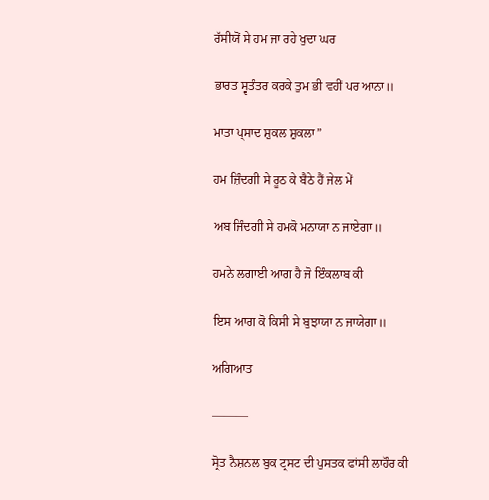ਰੱਸੀਯੋਂ ਸੇ ਹਮ ਜਾ ਰਹੇ ਖੁਦਾ ਘਰ

ਭਾਰਤ ਸ੍ਵਤੰਤਰ ਕਰਕੇ ਤੁਮ ਭੀ ਵਹੀਂ ਪਰ ਆਨਾ॥

ਮਾਤਾ ਪ੍ਸਾਦ ਸ਼ੁਕਲ ਸ਼ੁਕਲਾ”

ਹਮ ਜ਼ਿੰਦਗੀ ਸੇ ਰੂਠ ਕੇ ਬੈਠੇ ਹੈਂ ਜੇਲ ਮੇਂ

ਅਬ ਜਿੰਦਗੀ ਸੇ ਹਮਕੋ ਮਨਾਯਾ ਨ ਜਾਏਗਾ॥

ਹਮਨੇ ਲਗਾਈ ਆਗ ਹੈ ਜੋ ਇੰਕਲਾਬ ਕੀ

ਇਸ ਆਗ ਕੋ ਕਿਸੀ ਸੇ ਬੁਝਾਯਾ ਨ ਜਾਯੇਗਾ॥

ਅਗਿਆਤ

———

ਸ੍ਰੋਤ ਨੈਸ਼ਨਲ ਬੁਕ ਟ੍ਰਸਟ ਦੀ ਪੁਸਤਕ ਫਾਂਸੀ ਲਾਹੌਰ ਕੀ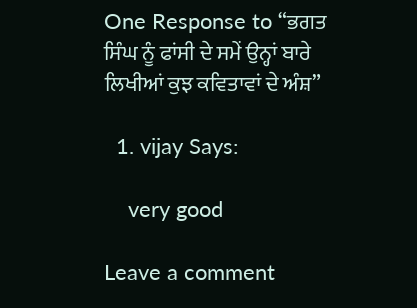One Response to “ਭਗਤ ਸਿੰਘ ਨੂੰ ਫਾਂਸੀ ਦੇ ਸਮੇਂ ਉਨ੍ਹਾਂ ਬਾਰੇ ਲਿਖੀਆਂ ਕੁਝ ਕਵਿਤਾਵਾਂ ਦੇ ਅੰਸ਼”

  1. vijay Says:

    very good

Leave a comment